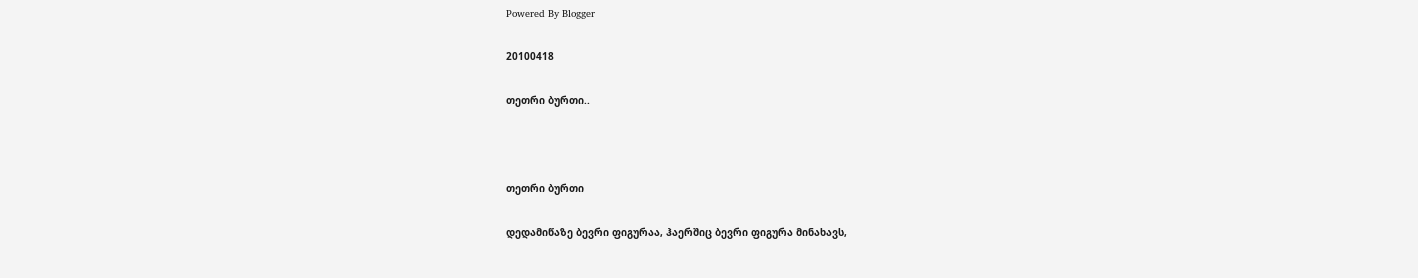Powered By Blogger

20100418

თეთრი ბურთი..



თეთრი ბურთი

დედამიწაზე ბევრი ფიგურაა, ჰაერშიც ბევრი ფიგურა მინახავს,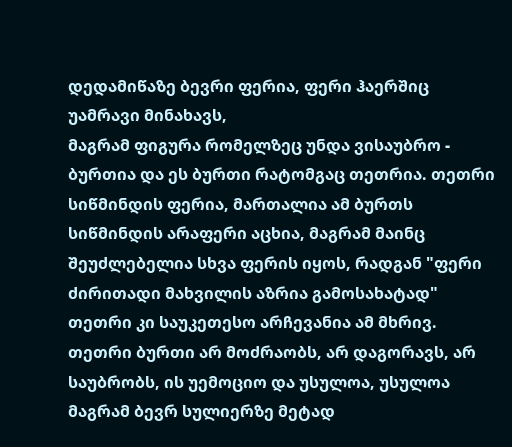დედამიწაზე ბევრი ფერია, ფერი ჰაერშიც უამრავი მინახავს,
მაგრამ ფიგურა რომელზეც უნდა ვისაუბრო - ბურთია და ეს ბურთი რატომგაც თეთრია. თეთრი სიწმინდის ფერია, მართალია ამ ბურთს სიწმინდის არაფერი აცხია, მაგრამ მაინც შეუძლებელია სხვა ფერის იყოს, რადგან "ფერი ძირითადი მახვილის აზრია გამოსახატად" თეთრი კი საუკეთესო არჩევანია ამ მხრივ.
თეთრი ბურთი არ მოძრაობს, არ დაგორავს, არ საუბრობს, ის უემოციო და უსულოა, უსულოა მაგრამ ბევრ სულიერზე მეტად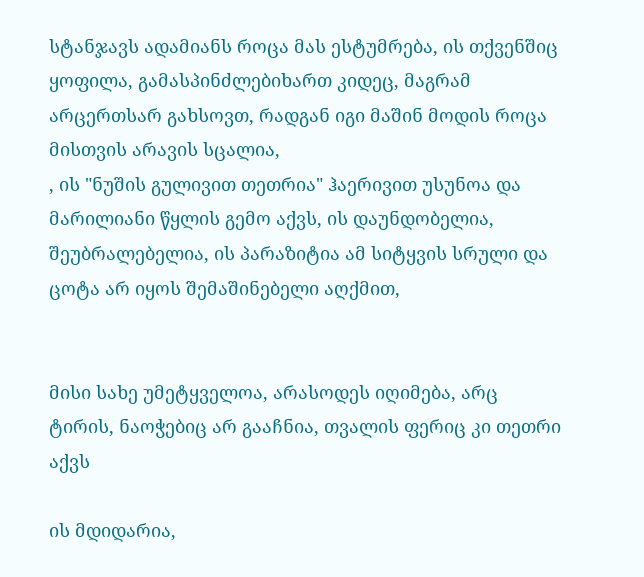სტანჯავს ადამიანს როცა მას ესტუმრება, ის თქვენშიც ყოფილა, გამასპინძლებიხართ კიდეც, მაგრამ არცერთსარ გახსოვთ, რადგან იგი მაშინ მოდის როცა მისთვის არავის სცალია,
, ის "ნუშის გულივით თეთრია" ჰაერივით უსუნოა და მარილიანი წყლის გემო აქვს, ის დაუნდობელია, შეუბრალებელია, ის პარაზიტია ამ სიტყვის სრული და ცოტა არ იყოს შემაშინებელი აღქმით,


მისი სახე უმეტყველოა, არასოდეს იღიმება, არც ტირის, ნაოჭებიც არ გააჩნია, თვალის ფერიც კი თეთრი აქვს

ის მდიდარია,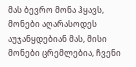მას ბევრო მონა ჰყავს, მონები აღარასოდეს აუჯანყდებიან მას, მისი მონები ცრემლებია, ჩვენი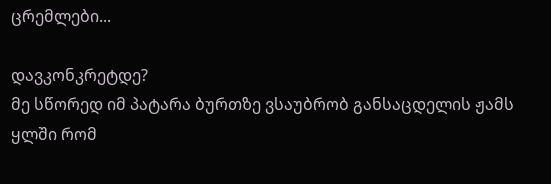ცრემლები...

დავკონკრეტდე?
მე სწორედ იმ პატარა ბურთზე ვსაუბრობ განსაცდელის ჟამს ყლში რომ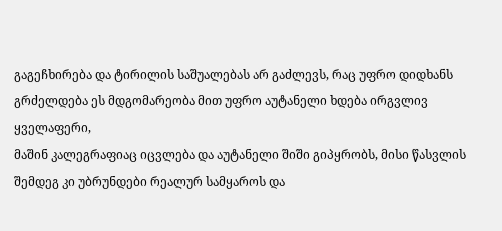გაგეჩხირება და ტირილის საშუალებას არ გაძლევს, რაც უფრო დიდხანს გრძელდება ეს მდგომარეობა მით უფრო აუტანელი ხდება ირგვლივ ყველაფერი,
მაშინ კალეგრაფიაც იცვლება და აუტანელი შიში გიპყრობს, მისი წასვლის შემდეგ კი უბრუნდები რეალურ სამყაროს და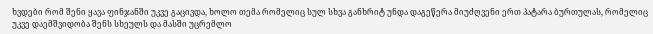ხვდები რომ შენი ყავა ფინჯანში უკვე გაცივდა, ხოლო თემა რომელიც სულ სხვა განხრიტ უნდა დაგეწერა მიუძღვენი ერთ პატარა ბურთულას, რომელიც უკვე დაემშვიდობა შენს სხეულს და მასში უცრემლო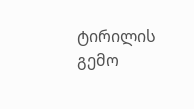ტირილის გემო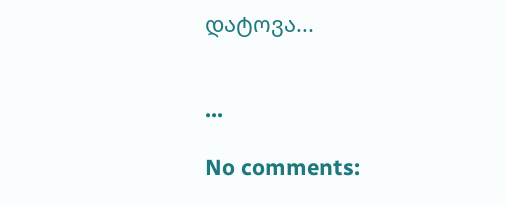დატოვა...


...

No comments: